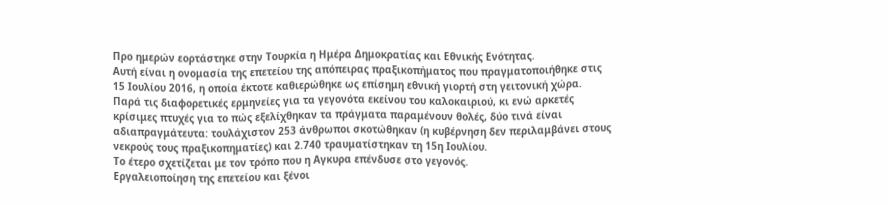Προ ημερών εορτάστηκε στην Τουρκία η Ημέρα Δημοκρατίας και Εθνικής Ενότητας.
Αυτή είναι η ονομασία της επετείου της απόπειρας πραξικοπήματος που πραγματοποιήθηκε στις 15 Ιουλίου 2016, η οποία έκτοτε καθιερώθηκε ως επίσημη εθνική γιορτή στη γειτονική χώρα.
Παρά τις διαφορετικές ερμηνείες για τα γεγονότα εκείνου του καλοκαιριού, κι ενώ αρκετές κρίσιμες πτυχές για το πώς εξελίχθηκαν τα πράγματα παραμένουν θολές, δύο τινά είναι αδιαπραγμάτευτα: τουλάχιστον 253 άνθρωποι σκοτώθηκαν (η κυβέρνηση δεν περιλαμβάνει στους νεκρούς τους πραξικοπηματίες) και 2.740 τραυματίστηκαν τη 15η Ιουλίου.
Το έτερο σχετίζεται με τον τρόπο που η Αγκυρα επένδυσε στο γεγονός.
Εργαλειοποίηση της επετείου και ξένοι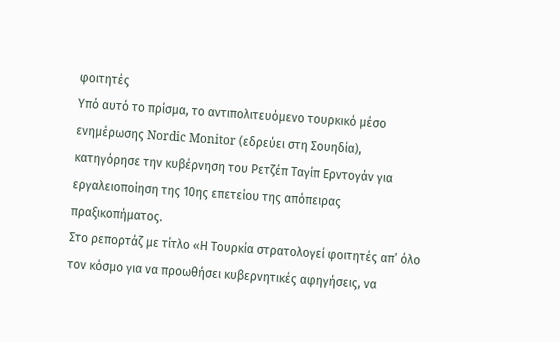φοιτητές
Υπό αυτό το πρίσμα, το αντιπολιτευόμενο τουρκικό μέσο ενημέρωσης Nordic Monitor (εδρεύει στη Σουηδία), κατηγόρησε την κυβέρνηση του Ρετζέπ Ταγίπ Ερντογάν για εργαλειοποίηση της 10ης επετείου της απόπειρας πραξικοπήματος.
Στο ρεπορτάζ με τίτλο «Η Τουρκία στρατολογεί φοιτητές απ’ όλο τον κόσμο για να προωθήσει κυβερνητικές αφηγήσεις, να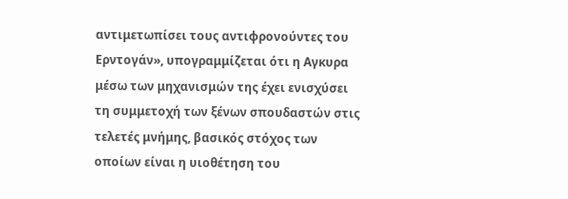αντιμετωπίσει τους αντιφρονούντες του Ερντογάν», υπογραμμίζεται ότι η Αγκυρα μέσω των μηχανισμών της έχει ενισχύσει τη συμμετοχή των ξένων σπουδαστών στις τελετές μνήμης, βασικός στόχος των οποίων είναι η υιοθέτηση του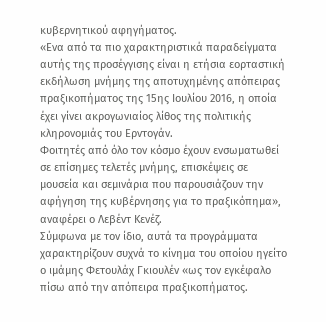κυβερνητικού αφηγήματος.
«Ενα από τα πιο χαρακτηριστικά παραδείγματα αυτής της προσέγγισης είναι η ετήσια εορταστική εκδήλωση μνήμης της αποτυχημένης απόπειρας πραξικοπήματος της 15ης Ιουλίου 2016, η οποία έχει γίνει ακρογωνιαίος λίθος της πολιτικής κληρονομιάς του Ερντογάν.
Φοιτητές από όλο τον κόσμο έχουν ενσωματωθεί σε επίσημες τελετές μνήμης, επισκέψεις σε μουσεία και σεμινάρια που παρουσιάζουν την αφήγηση της κυβέρνησης για το πραξικόπημα», αναφέρει ο Λεβέντ Κενέζ.
Σύμφωνα με τον ίδιο, αυτά τα προγράμματα χαρακτηρίζουν συχνά το κίνημα του οποίου ηγείτο ο ιμάμης Φετουλάχ Γκιουλέν «ως τον εγκέφαλο πίσω από την απόπειρα πραξικοπήματος.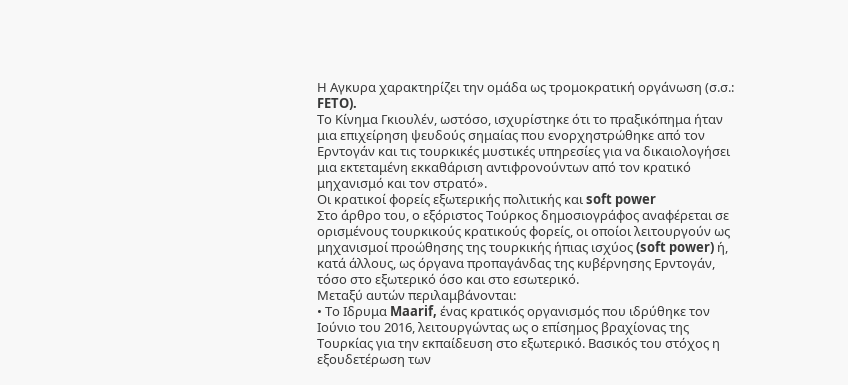Η Αγκυρα χαρακτηρίζει την ομάδα ως τρομοκρατική οργάνωση (σ.σ.: FETO).
Το Κίνημα Γκιουλέν, ωστόσο, ισχυρίστηκε ότι το πραξικόπημα ήταν μια επιχείρηση ψευδούς σημαίας που ενορχηστρώθηκε από τον Ερντογάν και τις τουρκικές μυστικές υπηρεσίες για να δικαιολογήσει μια εκτεταμένη εκκαθάριση αντιφρονούντων από τον κρατικό μηχανισμό και τον στρατό».
Οι κρατικοί φορείς εξωτερικής πολιτικής και soft power
Στο άρθρο του, ο εξόριστος Τούρκος δημοσιογράφος αναφέρεται σε ορισμένους τουρκικούς κρατικούς φορείς, οι οποίοι λειτουργούν ως μηχανισμοί προώθησης της τουρκικής ήπιας ισχύος (soft power) ή, κατά άλλους, ως όργανα προπαγάνδας της κυβέρνησης Ερντογάν, τόσο στο εξωτερικό όσο και στο εσωτερικό.
Μεταξύ αυτών περιλαμβάνονται:
• Το Ιδρυμα Maarif, ένας κρατικός οργανισμός που ιδρύθηκε τον Ιούνιο του 2016, λειτουργώντας ως ο επίσημος βραχίονας της Τουρκίας για την εκπαίδευση στο εξωτερικό. Βασικός του στόχος η εξουδετέρωση των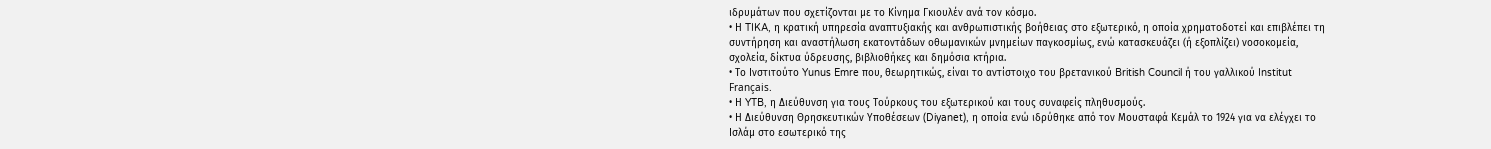ιδρυμάτων που σχετίζονται με το Κίνημα Γκιουλέν ανά τον κόσμο.
• Η TIKA, η κρατική υπηρεσία αναπτυξιακής και ανθρωπιστικής βοήθειας στο εξωτερικό, η οποία χρηματοδοτεί και επιβλέπει τη συντήρηση και αναστήλωση εκατοντάδων οθωμανικών μνημείων παγκοσμίως, ενώ κατασκευάζει (ή εξοπλίζει) νοσοκομεία, σχολεία, δίκτυα ύδρευσης, βιβλιοθήκες και δημόσια κτήρια.
• Το Ινστιτούτο Yunus Emre που, θεωρητικώς, είναι το αντίστοιχο του βρετανικού British Council ή του γαλλικού Institut Français.
• Η YTB, η Διεύθυνση για τους Τούρκους του εξωτερικού και τους συναφείς πληθυσμούς.
• Η Διεύθυνση Θρησκευτικών Υποθέσεων (Diyanet), η οποία ενώ ιδρύθηκε από τον Μουσταφά Κεμάλ το 1924 για να ελέγχει το Ισλάμ στο εσωτερικό της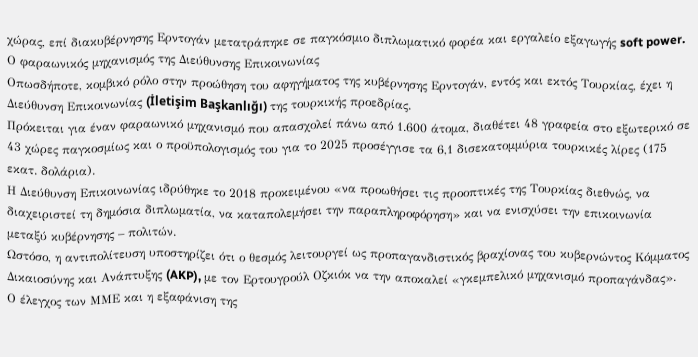χώρας, επί διακυβέρνησης Ερντογάν μετατράπηκε σε παγκόσμιο διπλωματικό φορέα και εργαλείο εξαγωγής soft power.
Ο φαραωνικός μηχανισμός της Διεύθυνσης Επικοινωνίας
Οπωσδήποτε, κομβικό ρόλο στην προώθηση του αφηγήματος της κυβέρνησης Ερντογάν, εντός και εκτός Τουρκίας, έχει η Διεύθυνση Επικοινωνίας (İletişim Başkanlığı) της τουρκικής προεδρίας.
Πρόκειται για έναν φαραωνικό μηχανισμό που απασχολεί πάνω από 1.600 άτομα, διαθέτει 48 γραφεία στο εξωτερικό σε 43 χώρες παγκοσμίως και ο προϋπολογισμός του για το 2025 προσέγγισε τα 6,1 δισεκατομμύρια τουρκικές λίρες (175 εκατ. δολάρια).
Η Διεύθυνση Επικοινωνίας ιδρύθηκε το 2018 προκειμένου «να προωθήσει τις προοπτικές της Τουρκίας διεθνώς, να διαχειριστεί τη δημόσια διπλωματία, να καταπολεμήσει την παραπληροφόρηση» και να ενισχύσει την επικοινωνία μεταξύ κυβέρνησης – πολιτών.
Ωστόσο, η αντιπολίτευση υποστηρίζει ότι ο θεσμός λειτουργεί ως προπαγανδιστικός βραχίονας του κυβερνώντος Κόμματος Δικαιοσύνης και Ανάπτυξης (AKP), με τον Ερτουγρούλ Οζκιόκ να την αποκαλεί «γκεμπελικό μηχανισμό προπαγάνδας».
Ο έλεγχος των ΜΜΕ και η εξαφάνιση της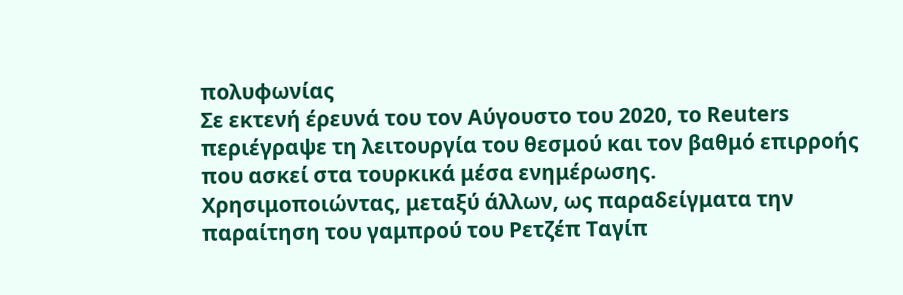πολυφωνίας
Σε εκτενή έρευνά του τον Αύγουστο του 2020, το Reuters περιέγραψε τη λειτουργία του θεσμού και τον βαθμό επιρροής που ασκεί στα τουρκικά μέσα ενημέρωσης.
Χρησιμοποιώντας, μεταξύ άλλων, ως παραδείγματα την παραίτηση του γαμπρού του Ρετζέπ Ταγίπ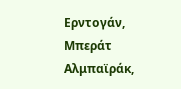Ερντογάν, Μπεράτ Αλμπαϊράκ,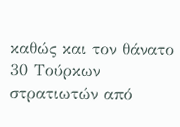καθώς και τον θάνατο 30 Τούρκων στρατιωτών από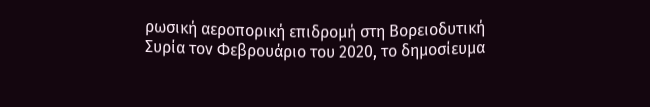ρωσική αεροπορική επιδρομή στη Βορειοδυτική Συρία τον Φεβρουάριο του 2020, το δημοσίευμα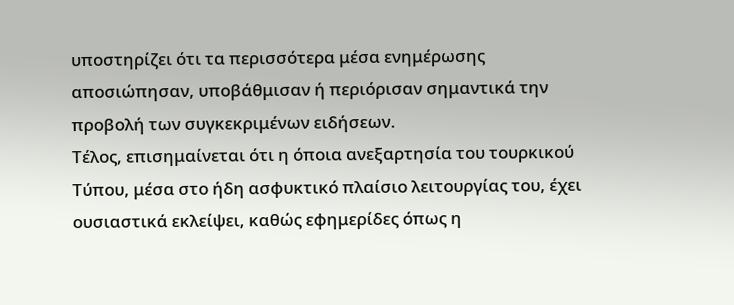υποστηρίζει ότι τα περισσότερα μέσα ενημέρωσης αποσιώπησαν, υποβάθμισαν ή περιόρισαν σημαντικά την προβολή των συγκεκριμένων ειδήσεων.
Τέλος, επισημαίνεται ότι η όποια ανεξαρτησία του τουρκικού Τύπου, μέσα στο ήδη ασφυκτικό πλαίσιο λειτουργίας του, έχει ουσιαστικά εκλείψει, καθώς εφημερίδες όπως η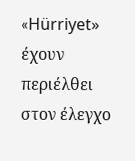«Hürriyet» έχουν περιέλθει στον έλεγχο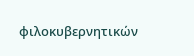φιλοκυβερνητικών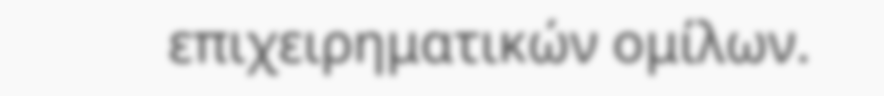επιχειρηματικών ομίλων.